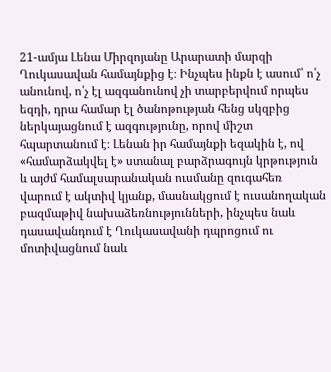21-ամյա Լենա Միրզոյանը Արարատի մարզի Ղուկասավան համայնքից է։ Ինչպես ինքն է ասում՝ ո՛չ անունով, ո՛չ էլ ազգանունով չի տարբերվում որպես եզդի, դրա համար էլ ծանոթության հենց սկզբից ներկայացնում է ազգությունը, որով միշտ հպարտանում է։ Լենան իր համայնքի եզակին է, ով «համարձակվել է» ստանալ բարձրագույն կրթություն և այժմ համալսարանական ուսմանը զուգահեռ վարում է ակտիվ կյանք, մասնակցում է ուսանողական բազմաթիվ նախաձեռնությունների, ինչպես նաև դասավանդում է Ղուկասավանի դպրոցում ու մոտիվացնում նաև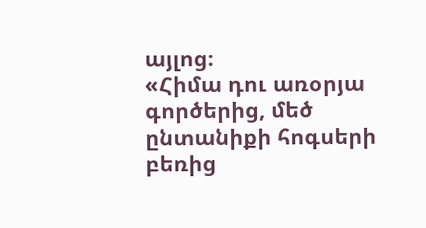այլոց։
«Հիմա դու առօրյա գործերից, մեծ ընտանիքի հոգսերի բեռից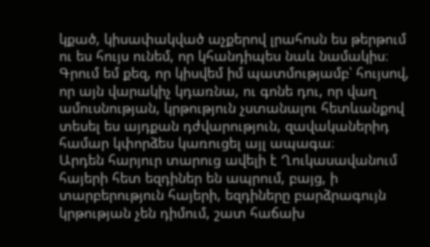կքած, կիսափակված աչքերով լրահոսն ես թերթում ու ես հույս ունեմ, որ կհանդիպես նաև նամակիս։ Գրում եմ քեզ, որ կիսվեմ իմ պատմությամբ՝ հույսով, որ այն վարակիչ կդառնա, ու գոնե դու, որ վաղ ամուսնության, կրթություն չստանալու հետևանքով տեսել ես այդքան դժվարություն, զավականերիդ համար կփորձես կառուցել այլ ապագա։
Արդեն հարյուր տարուց ավելի է Ղուկասավանում հայերի հետ եզդիներ են ապրում, բայց, ի տարբերություն հայերի, եզդիները բարձրագույն կրթության չեն դիմում, շատ հաճախ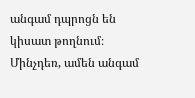անգամ դպրոցն են կիսատ թողնում։
Մինչդեռ, ամեն անգամ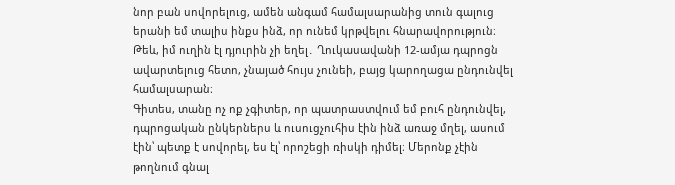նոր բան սովորելուց, ամեն անգամ համալսարանից տուն գալուց երանի եմ տալիս ինքս ինձ, որ ունեմ կրթվելու հնարավորություն։ Թեև, իմ ուղին էլ դյուրին չի եղել․ Ղուկասավանի 12-ամյա դպրոցն ավարտելուց հետո, չնայած հույս չունեի, բայց կարողացա ընդունվել համալսարան։
Գիտես, տանը ոչ ոք չգիտեր, որ պատրաստվում եմ բուհ ընդունվել, դպրոցական ընկերներս և ուսուցչուհիս էին ինձ առաջ մղել, ասում էին՝ պետք է սովորել, ես էլ՝ որոշեցի ռիսկի դիմել։ Մերոնք չէին թողնում գնալ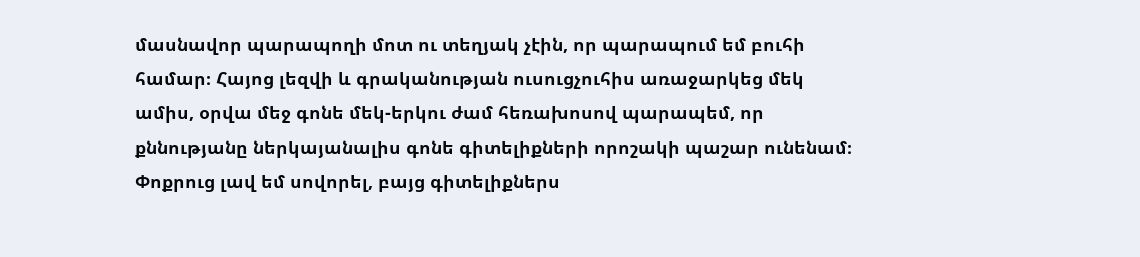մասնավոր պարապողի մոտ ու տեղյակ չէին, որ պարապում եմ բուհի համար։ Հայոց լեզվի և գրականության ուսուցչուհիս առաջարկեց մեկ ամիս, օրվա մեջ գոնե մեկ-երկու ժամ հեռախոսով պարապեմ, որ քննությանը ներկայանալիս գոնե գիտելիքների որոշակի պաշար ունենամ։
Փոքրուց լավ եմ սովորել, բայց գիտելիքներս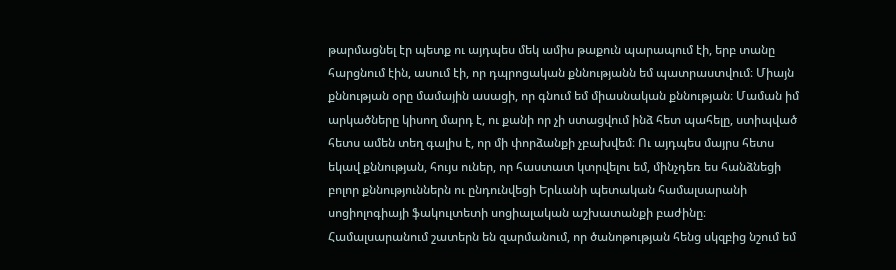թարմացնել էր պետք ու այդպես մեկ ամիս թաքուն պարապում էի, երբ տանը հարցնում էին, ասում էի, որ դպրոցական քննությանն եմ պատրաստվում։ Միայն քննության օրը մամային ասացի, որ գնում եմ միասնական քննության։ Մաման իմ արկածները կիսող մարդ է, ու քանի որ չի ստացվում ինձ հետ պահելը, ստիպված հետս ամեն տեղ գալիս է, որ մի փորձանքի չբախվեմ։ Ու այդպես մայրս հետս եկավ քննության, հույս ուներ, որ հաստատ կտրվելու եմ, մինչդեռ ես հանձնեցի բոլոր քննություններն ու ընդունվեցի Երևանի պետական համալսարանի սոցիոլոգիայի ֆակուլտետի սոցիալական աշխատանքի բաժինը։
Համալսարանում շատերն են զարմանում, որ ծանոթության հենց սկզբից նշում եմ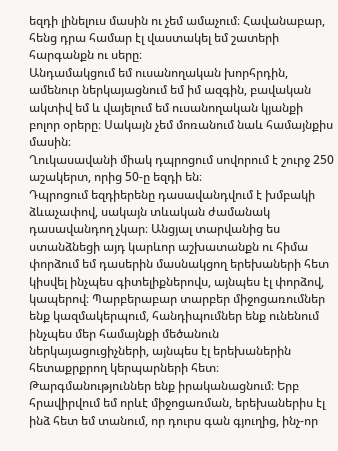եզդի լինելուս մասին ու չեմ ամաչում։ Հավանաբար, հենց դրա համար էլ վաստակել եմ շատերի հարգանքն ու սերը։
Անդամակցում եմ ուսանողական խորհրդին, ամենուր ներկայացնում եմ իմ ազգին, բավական ակտիվ եմ և վայելում եմ ուսանողական կյանքի բոլոր օրերը։ Սակայն չեմ մոռանում նաև համայնքիս մասին։
Ղուկասավանի միակ դպրոցում սովորում է շուրջ 250 աշակերտ, որից 50-ը եզդի են։
Դպրոցում եզդիերենը դասավանդվում է խմբակի ձևաչափով, սակայն տևական ժամանակ դասավանդող չկար։ Անցյալ տարվանից ես ստանձնեցի այդ կարևոր աշխատանքն ու հիմա փորձում եմ դասերին մասնակցող երեխաների հետ կիսվել ինչպես գիտելիքներովս, այնպես էլ փորձով, կապերով։ Պարբերաբար տարբեր միջոցառումներ ենք կազմակերպում, հանդիպումներ ենք ունենում ինչպես մեր համայնքի մեծանուն ներկայացուցիչների, այնպես էլ երեխաներին հետաքրքրող կերպարների հետ։ Թարգմանություններ ենք իրականացնում։ Երբ հրավիրվում եմ որևէ միջոցառման, երեխաներիս էլ ինձ հետ եմ տանում, որ դուրս գան գյուղից, ինչ-որ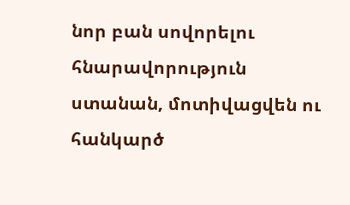նոր բան սովորելու հնարավորություն ստանան, մոտիվացվեն ու հանկարծ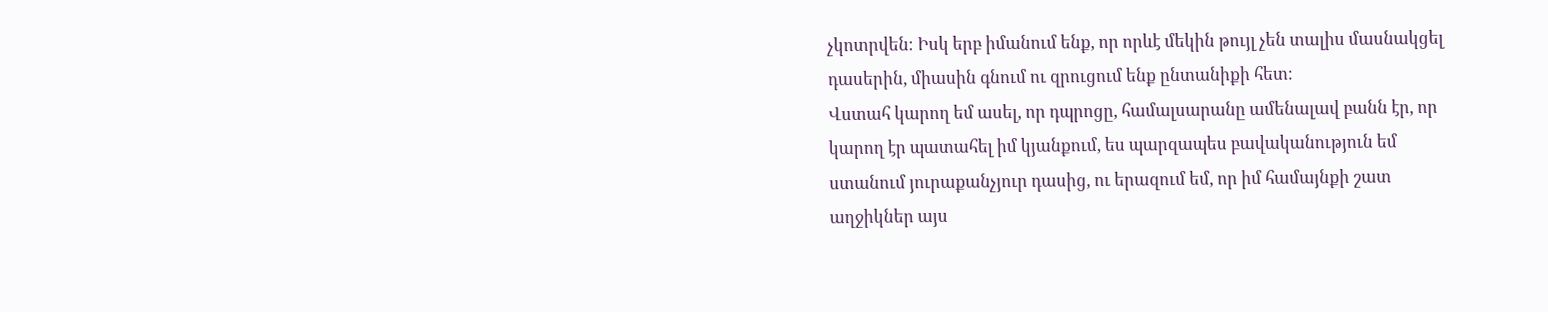չկոտրվեն։ Իսկ երբ իմանում ենք, որ որևէ մեկին թույլ չեն տալիս մասնակցել դասերին, միասին գնում ու զրուցում ենք ընտանիքի հետ։
Վստահ կարող եմ ասել, որ դպրոցը, համալսարանը ամենալավ բանն էր, որ կարող էր պատահել իմ կյանքում, ես պարզապես բավականություն եմ ստանում յուրաքանչյուր դասից, ու երազում եմ, որ իմ համայնքի շատ աղջիկներ այս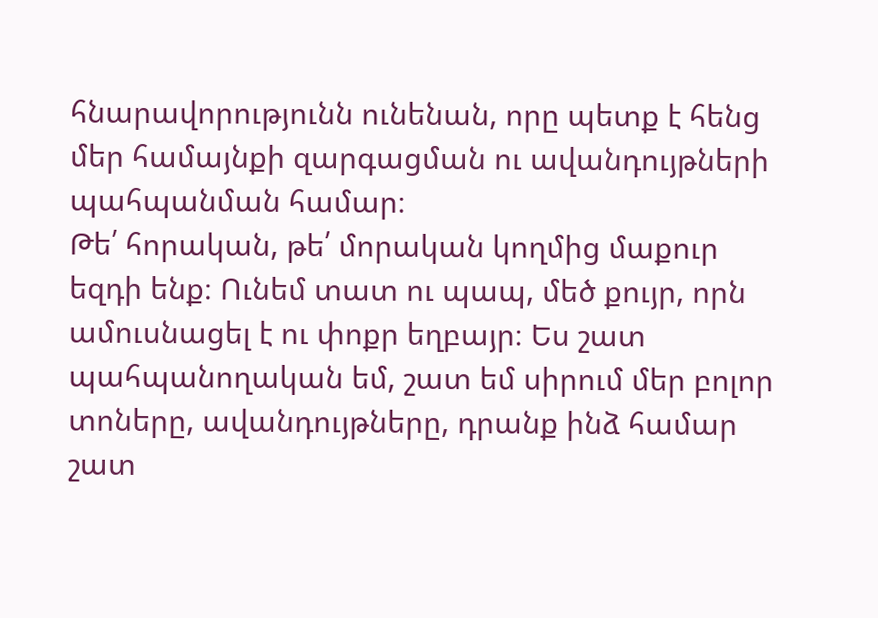հնարավորությունն ունենան, որը պետք է հենց մեր համայնքի զարգացման ու ավանդույթների պահպանման համար։
Թե՛ հորական, թե՛ մորական կողմից մաքուր եզդի ենք։ Ունեմ տատ ու պապ, մեծ քույր, որն ամուսնացել է ու փոքր եղբայր։ Ես շատ պահպանողական եմ, շատ եմ սիրում մեր բոլոր տոները, ավանդույթները, դրանք ինձ համար շատ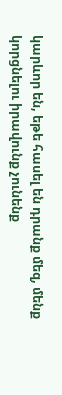կարևոր են, եթե հասել են դրանք մեզ, մենք կորցնելու իրավունք չունենք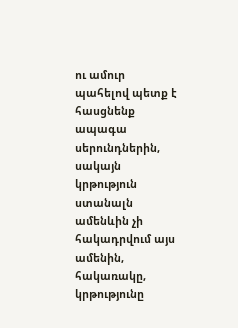ու ամուր պահելով պետք է հասցնենք ապագա սերունդներին, սակայն կրթություն ստանալն ամենևին չի հակադրվում այս ամենին, հակառակը, կրթությունը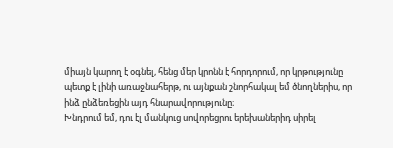միայն կարող է օգնել, հենց մեր կրոնն է հորդորում, որ կրթությունը պետք է լինի առաջնահերթ, ու այնքան շնորհակալ եմ ծնողներիս, որ ինձ ընձեռեցին այդ հնարավորությունը։
Խնդրում եմ, դու էլ մանկուց սովորեցրու երեխաներիդ սիրել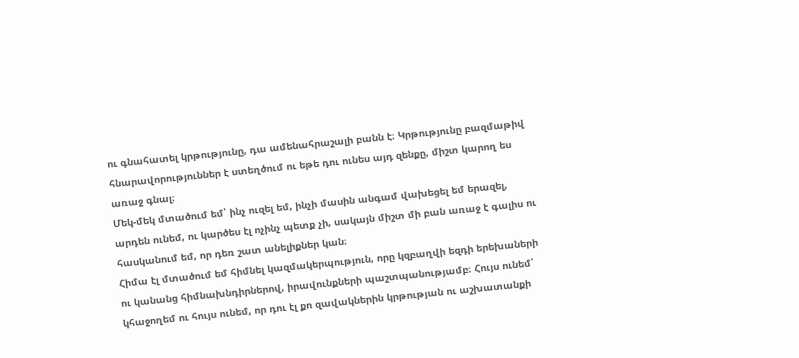ու գնահատել կրթությունը, դա ամենահրաշալի բանն է։ Կրթությունը բազմաթիվ հնարավորություններ է ստեղծում ու եթե դու ունես այդ զենքը, միշտ կարող ես առաջ գնալ։
Մեկ-մեկ մտածում եմ՝ ինչ ուզել եմ, ինչի մասին անգամ վախեցել եմ երազել, արդեն ունեմ, ու կարծես էլ ոչինչ պետք չի, սակայն միշտ մի բան առաջ է գալիս ու հասկանում եմ, որ դեռ շատ անելիքներ կան։
Հիմա էլ մտածում եմ հիմնել կազմակերպություն, որը կզբաղվի եզդի երեխաների ու կանանց հիմնախնդիրներով, իրավունքների պաշտպանությամբ։ Հույս ունեմ՝ կհաջողեմ ու հույս ունեմ, որ դու էլ քո զավակներին կրթության ու աշխատանքի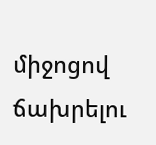միջոցով ճախրելու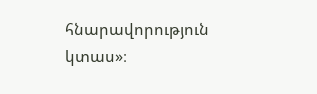հնարավորություն կտաս»։